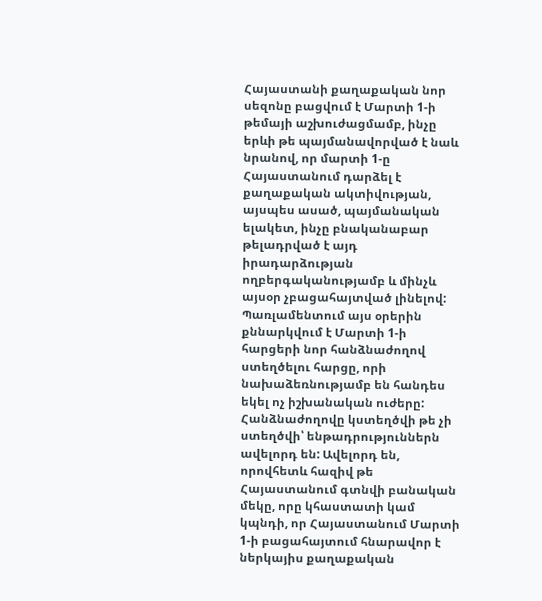Հայաստանի քաղաքական նոր սեզոնը բացվում է Մարտի 1-ի թեմայի աշխուժացմամբ, ինչը երևի թե պայմանավորված է նաև նրանով, որ մարտի 1-ը Հայաստանում դարձել է քաղաքական ակտիվության, այսպես ասած, պայմանական ելակետ, ինչը բնականաբար թելադրված է այդ իրադարձության ողբերգականությամբ և մինչև այսօր չբացահայտված լինելով:
Պառլամենտում այս օրերին քննարկվում է Մարտի 1-ի հարցերի նոր հանձնաժողով ստեղծելու հարցը, որի նախաձեռնությամբ են հանդես եկել ոչ իշխանական ուժերը: Հանձնաժողովը կստեղծվի թե չի ստեղծվի՝ ենթադրություններն ավելորդ են: Ավելորդ են, որովհետև հազիվ թե Հայաստանում գտնվի բանական մեկը, որը կհաստատի կամ կպնդի, որ Հայաստանում Մարտի 1-ի բացահայտում հնարավոր է ներկայիս քաղաքական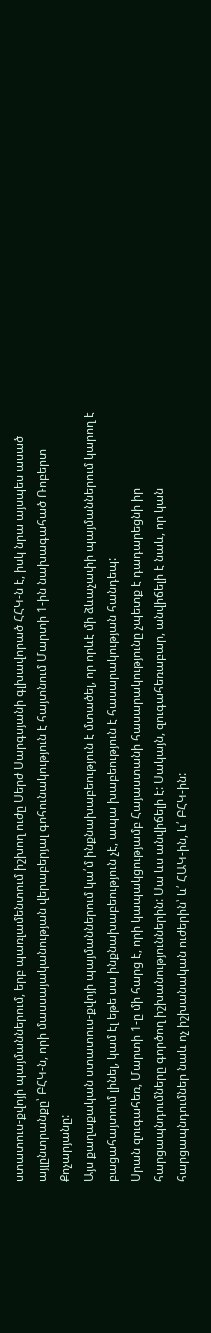ստատուս-քվոյի պայմաններում, երբ պառլամենտում իշխող ուժը Սերժ Սարգսյանի գլխավորած ՀՀԿ-ն է, իսկ նրա այսպես ասած այլընտրանքը՝ ԲՀԿ-ն, որի մասսայականության վերաբերյալ գոհունակություն է հայտնում Մարտի 1-ին նախագահած Ռոբերտ Քոչարյանը:
Այս քաղաքական ստատուս-քվոյի պայմաններում կա՛մ ինքնախաբեություն է մտածել, որ որևէ մի ձևաչափի պայմաններում կարող է բացահայտում լինել, կամ էլ եթե սա ինքնախաբեություն չէ, ապա խաբեություն է հասարակության հանդեպ:
Սրան զուգահեռ, Մարտի 1-ը մի հարց է, որի կապակցությամբ Հայաստանի հասարակությունը չպետք է դադարեցնի իր հարցապնդումները գործող իշխանություններին: Սա ևս անվիճելի է: Սակայն, զուգահեռաբար, անվիճելի է նաև, որ կան հարցապնդումներ նաև ոչ իշխանական ուժերին՝ և՛ ՀԱԿ-ին, և՛ ԲՀԿ-ին: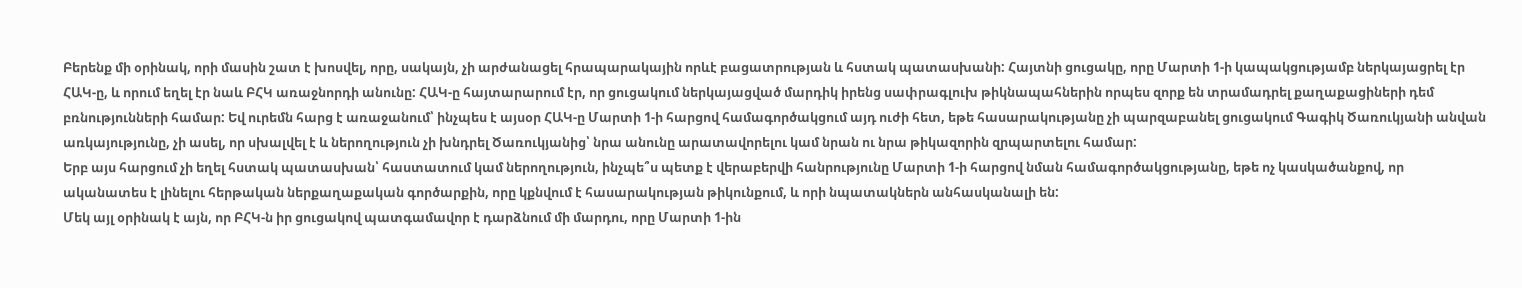Բերենք մի օրինակ, որի մասին շատ է խոսվել, որը, սակայն, չի արժանացել հրապարակային որևէ բացատրության և հստակ պատասխանի: Հայտնի ցուցակը, որը Մարտի 1-ի կապակցությամբ ներկայացրել էր ՀԱԿ-ը, և որում եղել էր նաև ԲՀԿ առաջնորդի անունը: ՀԱԿ-ը հայտարարում էր, որ ցուցակում ներկայացված մարդիկ իրենց սափրագլուխ թիկնապահներին որպես զորք են տրամադրել քաղաքացիների դեմ բռնությունների համար: Եվ ուրեմն հարց է առաջանում՝ ինչպես է այսօր ՀԱԿ-ը Մարտի 1-ի հարցով համագործակցում այդ ուժի հետ, եթե հասարակությանը չի պարզաբանել ցուցակում Գագիկ Ծառուկյանի անվան առկայությունը, չի ասել, որ սխալվել է և ներողություն չի խնդրել Ծառուկյանից՝ նրա անունը արատավորելու կամ նրան ու նրա թիկազորին զրպարտելու համար:
Երբ այս հարցում չի եղել հստակ պատասխան՝ հաստատում կամ ներողություն, ինչպե՞ս պետք է վերաբերվի հանրությունը Մարտի 1-ի հարցով նման համագործակցությանը, եթե ոչ կասկածանքով, որ ականատես է լինելու հերթական ներքաղաքական գործարքին, որը կքնվում է հասարակության թիկունքում, և որի նպատակներն անհասկանալի են:
Մեկ այլ օրինակ է այն, որ ԲՀԿ-ն իր ցուցակով պատգամավոր է դարձնում մի մարդու, որը Մարտի 1-ին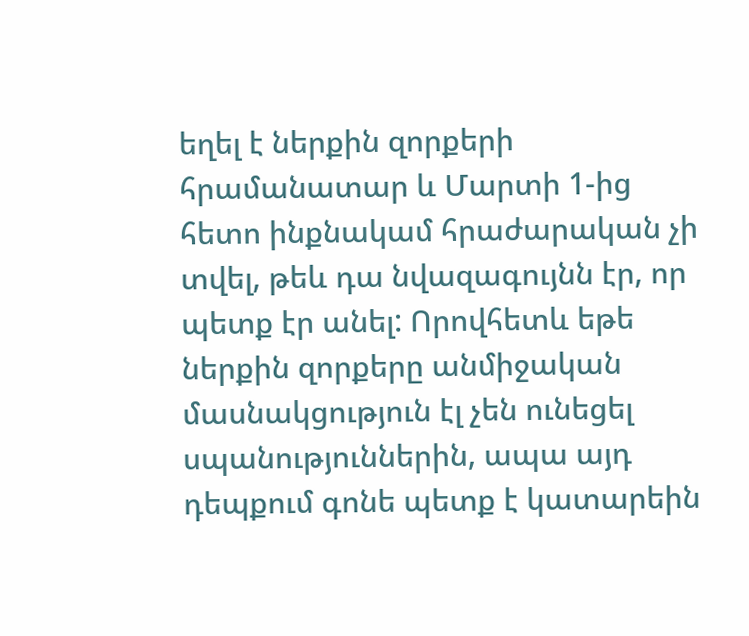եղել է ներքին զորքերի հրամանատար և Մարտի 1-ից հետո ինքնակամ հրաժարական չի տվել, թեև դա նվազագույնն էր, որ պետք էր անել: Որովհետև եթե ներքին զորքերը անմիջական մասնակցություն էլ չեն ունեցել սպանություններին, ապա այդ դեպքում գոնե պետք է կատարեին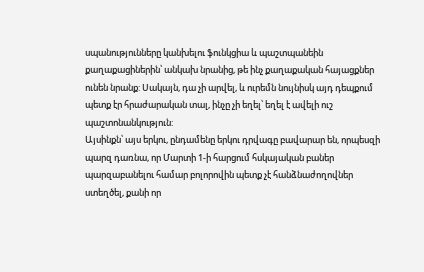սպանությունները կանխելու ֆունկցիա և պաշտպանեին քաղաքացիներին՝ անկախ նրանից, թե ինչ քաղաքական հայացքներ ունեն նրանք: Սակայն, դա չի արվել, և ուրեմն նույնիսկ այդ դեպքում պետք էր հրաժարական տալ, ինչը չի եղել՝ եղել է ավելի ուշ պաշտոնանկություն:
Այսինքն՝ այս երկու, ընդամենը երկու դրվագը բավարար են, որպեսզի պարզ դառնա, որ Մարտի 1-ի հարցում հսկայական բաներ պարզաբանելու համար բոլորովին պետք չէ հանձնաժողովներ ստեղծել, քանի որ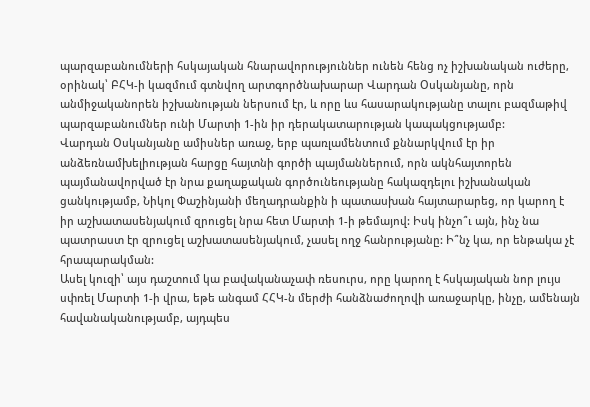պարզաբանումների հսկայական հնարավորություններ ունեն հենց ոչ իշխանական ուժերը, օրինակ՝ ԲՀԿ-ի կազմում գտնվող արտգործնախարար Վարդան Օսկանյանը, որն անմիջականորեն իշխանության ներսում էր, և որը ևս հասարակությանը տալու բազմաթիվ պարզաբանումներ ունի Մարտի 1-ին իր դերակատարության կապակցությամբ:
Վարդան Օսկանյանը ամիսներ առաջ, երբ պառլամենտում քննարկվում էր իր անձեռնամխելիության հարցը հայտնի գործի պայմաններում, որն ակնհայտորեն պայմանավորված էր նրա քաղաքական գործունեությանը հակազդելու իշխանական ցանկությամբ, Նիկոլ Փաշինյանի մեղադրանքին ի պատասխան հայտարարեց, որ կարող է իր աշխատասենյակում զրուցել նրա հետ Մարտի 1-ի թեմայով: Իսկ ինչո՞ւ այն, ինչ նա պատրաստ էր զրուցել աշխատասենյակում, չասել ողջ հանրությանը: Ի՞նչ կա, որ ենթակա չէ հրապարակման:
Ասել կուզի՝ այս դաշտում կա բավականաչափ ռեսուրս, որը կարող է հսկայական նոր լույս սփռել Մարտի 1-ի վրա, եթե անգամ ՀՀԿ-ն մերժի հանձնաժողովի առաջարկը, ինչը, ամենայն հավանականությամբ, այդպես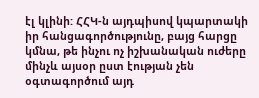էլ կլինի: ՀՀԿ-ն այդպիսով կպարտակի իր հանցագործությունը, բայց հարցը կմնա, թե ինչու ոչ իշխանական ուժերը մինչև այսօր ըստ էության չեն օգտագործում այդ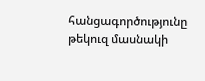հանցագործությունը թեկուզ մասնակի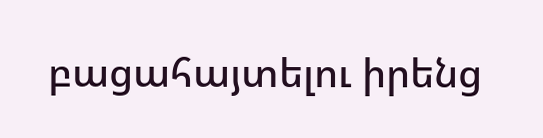բացահայտելու իրենց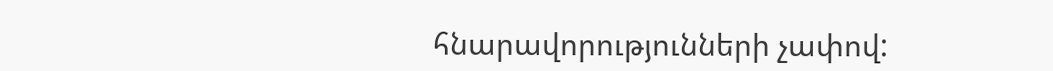հնարավորությունների չափով: